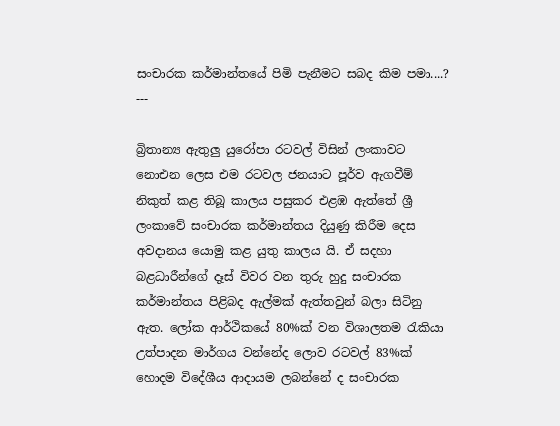සංචාරක කර්මාන්තයේ පිමි පැනීමට සබද කිම පමා....?
---

බ්‍රිතාන්‍ය ඇතුලු යුරෝපා රටවල් විසින් ලංකාවට නොඑන ලෙස එම රටවල ජනයාට පූර්ව ඇගවීම් නිකුත් කළ තිබූ කාලය පසුකර එළඹ ඇත්තේ ශ්‍රී ලංකාවේ සංචාරක කර්මාන්තය දියුණු කිරීම දෙස අවදානය යොමු කළ යුතු කාලය යි. ඒ සදහා බළධාරීන්ගේ දෑස් විවර වන තුරු හුදු සංචාරක කර්මාන්තය පිළිබද ඇල්මක් ඇත්තවුන් බලා සිටිනු ඇත. ලෝක ආර්ථිකයේ 80%ක් වන විශාලතම රැකියා උත්පාදන මාර්ගය වන්නේද ලොව රටවල් 83%ක් හොදම විදේශීය ආදායම ලබන්නේ ද සංචාරක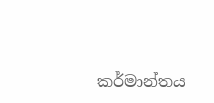කර්මාන්තය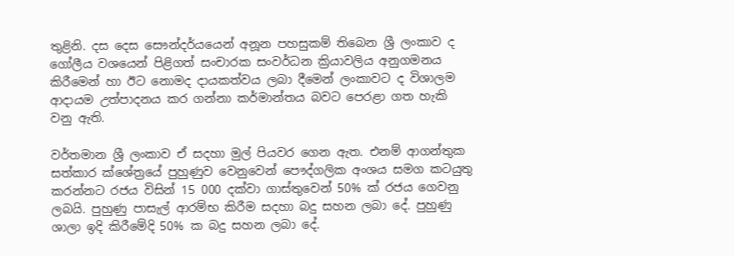තුළිනි. දස දෙස සෞන්දර්යයෙන් අනූන පහසුකම් තිබෙන ශ්‍රී ලංකාව ද ගෝලීය වශයෙන් පිළිගත් සංචාරක සංවර්ධන ක්‍රියාවලිය අනුගමනය කිරීමෙන් හා ඊට නොමද දායකත්වය ලබා දීමෙන් ලංකාවට ද විශාලම ආදායම උත්පාදනය කර ගන්නා කර්මාන්තය බවට පෙරළා ගත හැකි වනු ඇති.

වර්තමාන ශ්‍රී ලංකාව ඒ සදහා මුල් පියවර ගෙන ඇත. එනම් ආගන්තුක සත්කාර ක්ශේත්‍රයේ පුහුණුව වෙනුවෙන් පෞද්ගලික අංශය සමග කටයුතු කරන්නට රජය විසින් 15 000 දක්වා ගාස්තුවෙන් 50% ක් රජය ගෙවනු ලබයි. පුහුණු පාසැල් ආරම්භ කිරීම සදහා බදු සහන ලබා දේ. පුහුණු ශාලා ඉදි කිරීමේදි 50% ක බදු සහන ලබා දේ.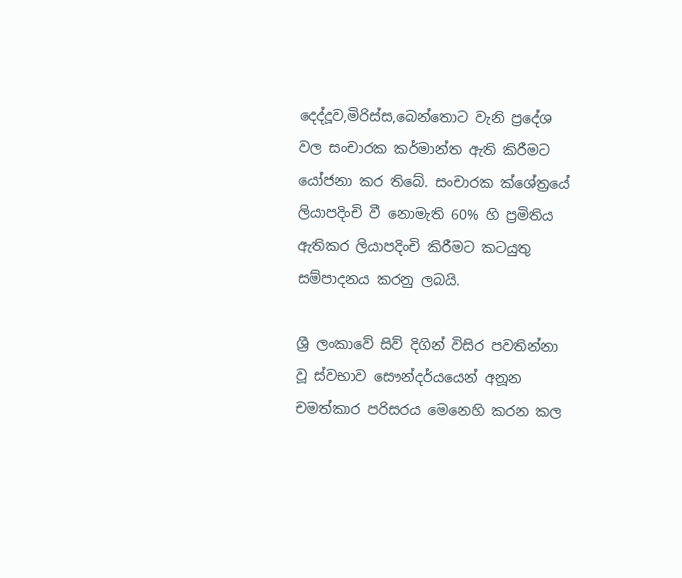දෙද්දූව,මිරිස්ස,බෙන්තොට වැනි ප්‍රදේශ වල සංචාරක කර්මාන්ත ඇති කිරීමට යෝජනා කර තිබේ. සංචාරක ක්ශේත්‍රයේ ලියාපදිංචි වී නොමැති 60% හි ප්‍රමිතිය ඇතිකර ලියාපදිංචි කිරීමට කටයුතු සම්පාදනය කරනු ලබයි.

ශ්‍රී ලංකාවේ සිව් දිගින් විසිර පවතින්නා වූ ස්වභාව සෞන්දර්යයෙන් අනූන චමත්කාර පරිසරය මෙනෙහි කරන කල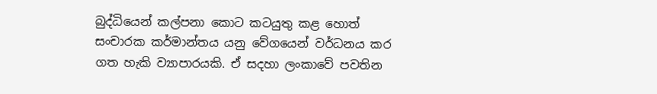බුද්ධියෙන් කල්පනා කොට කටයුතු කළ හොත් සංචාරක කර්මාන්තය යනු වේගයෙන් වර්ධනය කර ගත හැකි ව්‍යාපාරයකි. ඒ සදහා ලංකාවේ පවතින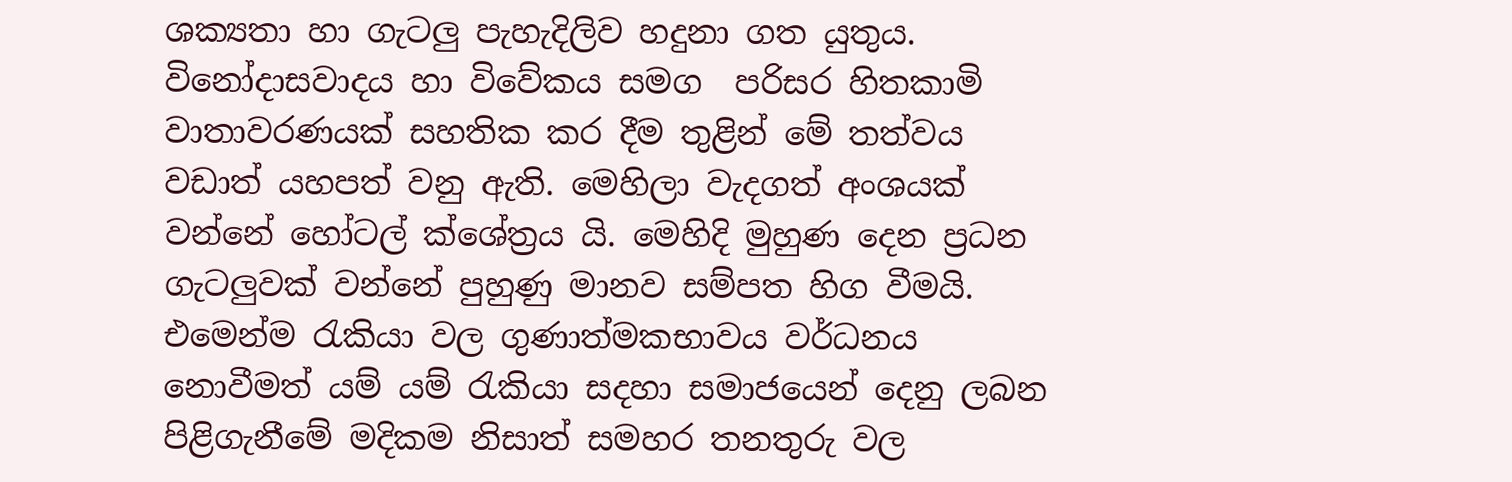ශක්‍යතා හා ගැටලු පැහැදිලිව හදුනා ගත යුතුය. විනෝදාසවාදය හා විවේකය සමග  පරිසර හිතකාමි වාතාවරණයක් සහතික කර දීම තුළින් මේ තත්වය වඩාත් යහපත් වනු ඇති. මෙහිලා වැදගත් අංශයක් වන්නේ හෝටල් ක්ශේත්‍රය යි. මෙහිදි මුහුණ දෙන ප්‍රධන ගැටලුවක් වන්නේ පුහුණු මානව සම්පත හිග වීමයි. එමෙන්ම රැකියා වල ගුණාත්මකභාවය වර්ධනය නොවීමත් යම් යම් රැකියා සදහා සමාජයෙන් දෙනු ලබන පිළිගැනීමේ මදිකම නිසාත් සමහර තනතුරු වල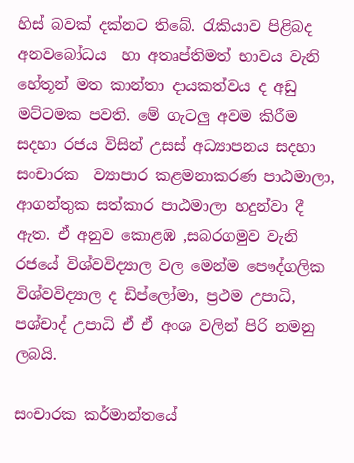හිස් බවක් දක්නට තිබේ. රැකියාව පිළිබද අනවබෝධය  හා අතෘප්තිමත් භාවය වැනි හේතූන් මත කාන්තා දායකත්වය ද අඩු මට්ටමක පවති. මේ ගැටලු අවම කිරීම සදහා රජය විසින් උසස් අධ්‍යාපනය සදහා සංචාරක  ව්‍යාපාර කළමනාකරණ පාඨමාලා, ආගන්තුක සත්කාර පාඨමාලා හදුන්වා දී ඇත. ඒ අනුව කොළඹ ,සබරගමුව වැනි රජයේ විශ්වවිද්‍යාල වල මෙන්ම පෞද්ගලික විශ්වවිද්‍යාල ද ඩිප්ලෝමා, ප්‍රථම උපාධි, පශ්චාද් උපාධි ඒ ඒ අංශ වලින් පිරි නමනු ලබයි.

සංචාරක කර්මාන්තයේ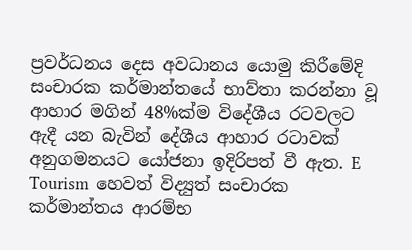ප්‍රවර්ධනය දෙස අවධානය යොමු කිරීමේදි සංචාරක කර්මාන්තයේ භාව්තා කරන්නා වූ ආහාර මගින් 48%ක්ම විදේශීය රටවලට ඇදී යන බැවින් දේශීය ආහාර රටාවක් අනුගමනයට යෝජනා ඉදිරිපත් වී ඇත. E Tourism  හෙවත් විද්‍යුත් සංචාරක කර්මාන්තය ආරම්භ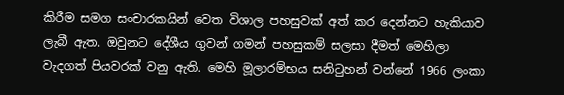කිරීම සමග සංචාරකයින් වෙත විශාල පහසුවක් අත් කර දෙන්නට හැකියාව ලැබී ඇත. ඔවුනට දේශීය ගුවන් ගමන් පහසුකම් සලසා දීමත් මෙහිලා වැදගත් පියවරක් වනු ඇති. මෙහි මූලාරම්භය සනිටුහන් වන්නේ 1966 ලංකා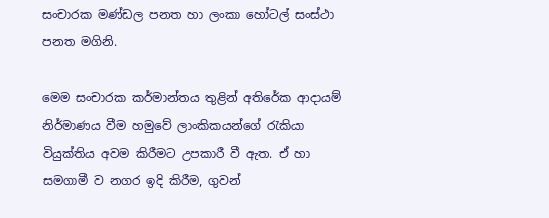සංචාරක මණ්ඩල පනත හා ලංකා හෝටල් සංස්ථා පනත මගිනි.

මෙම සංචාරක කර්මාන්තය තුළින් අතිරේක ආදායම් නිර්මාණය වීම හමුවේ ලාංකිකයන්ගේ රැකියා වියුක්තිය අවම කිරීමට උපකාරී වී ඇත. ඒ හා සමගාමී ව නගර ඉදි කිරීම, ගුවන්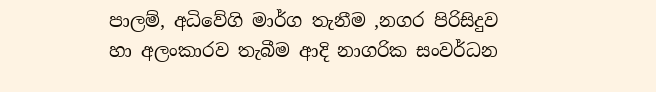පාලම්, අධිවේගි මාර්ග තැනීම ,නගර පිරිසිදුව හා අලංකාරව තැබීම ආදි නාගරික සංවර්ධන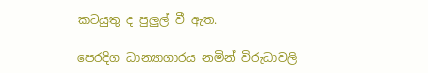කටයුතු ද පුලුල් වී ඇත.

පෙරදිග ධාන්‍යාගාරය නමින් විරුධාවලි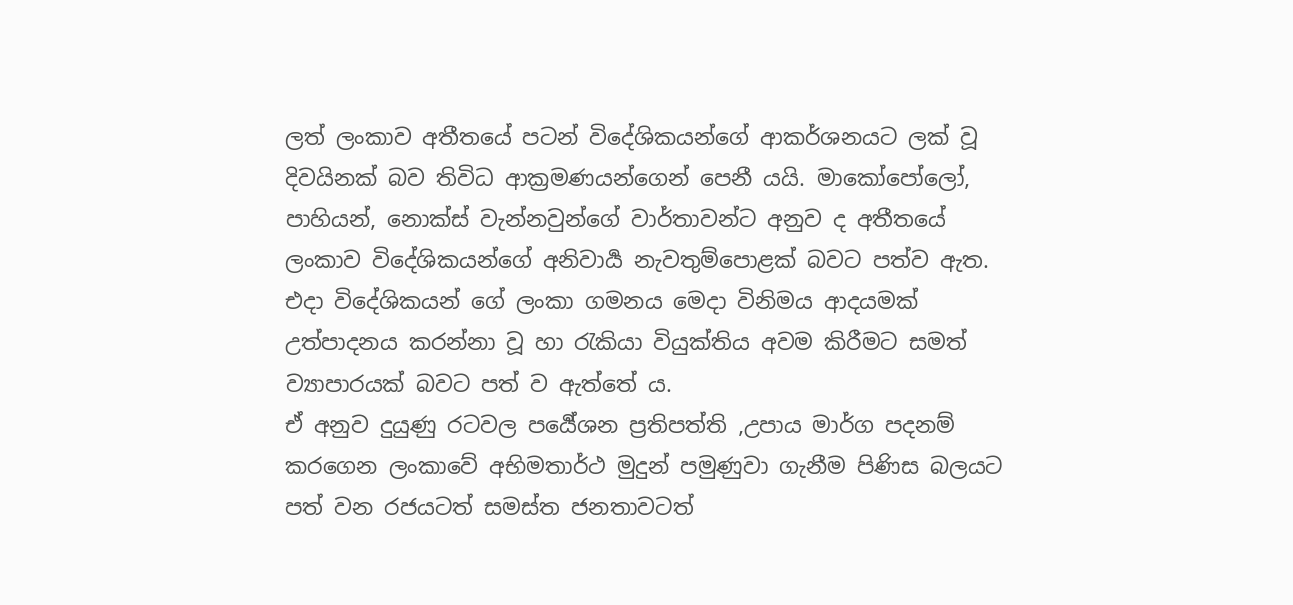ලත් ලංකාව අතීතයේ පටන් විදේශිකයන්ගේ ආකර්ශනයට ලක් වූ දිවයිනක් බව තිවිධ ආක්‍රමණයන්ගෙන් පෙනී යයි. මාකෝපෝලෝ, පාහියන්, නොක්ස් වැන්නවුන්ගේ වාර්තාවන්ට අනුව ද අතීතයේ ලංකාව විදේශිකයන්ගේ අනිවාර්‍ය නැවතුම්පොළක් බවට පත්ව ඇත. එදා විදේශිකයන් ගේ ලංකා ගමනය මෙදා විනිමය ආදයමක් උත්පාදනය කරන්නා වූ හා රැකියා වියුක්තිය අවම කිරීමට සමත් ව්‍යාපාරයක් බවට පත් ව ඇත්තේ ය.
ඒ අනුව දුයුණු රටවල පර්‍යේශන ප්‍රතිපත්ති ,උපාය මාර්ග පදනම් කරගෙන ලංකාවේ අභිමතාර්ථ මුදුන් පමුණුවා ගැනීම පිණිස බලයට පත් වන රජයටත් සමස්ත ජනතාවටත්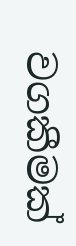වගකීමක්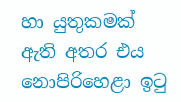හා යුතුකමක් ඇති අතර එය නොපිරිහෙළා ඉටු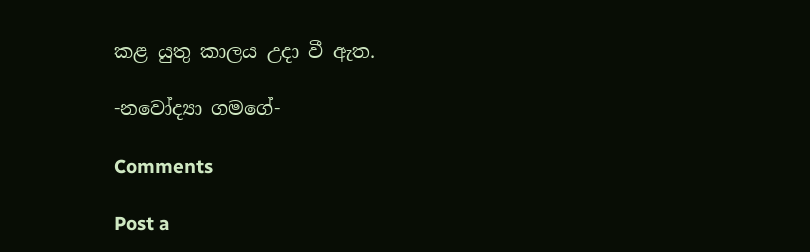කළ යුතු කාලය උදා වී ඇත.

-නවෝද්‍යා ගමගේ-

Comments

Post a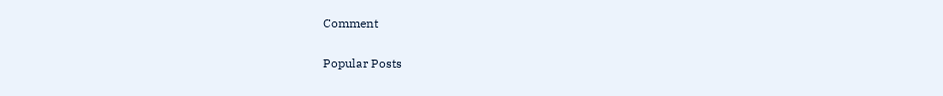Comment

Popular Posts